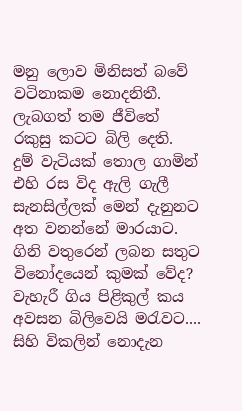මනු ලොව මිනිසත් බවේ
වටිනාකම නොදනිතී.
ලැබගත් තම ජීවිතේ
රකුසු කටට බිලි දෙති.
දුම් වැටියක් තොල ගාමින්
එහි රස විද ඇලි ගැලී
සැනසිල්ලක් මෙන් දැනුනට
අත වනන්නේ මාරයාට.
ගිනි වතුරෙන් ලබන සතුට
විනෝදයෙන් කුමක් වේද?
වැහැරී ගිය පිළිකුල් කය
අවසන බිලිවෙයි මරැවට....
සිහි විකලින් නොදැන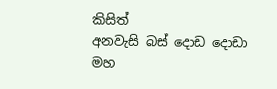කිසිත්
අනවැසි බස් දොඩ දොඩා
මහ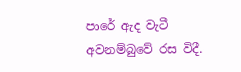පාරේ ඇද වැටී
අවනම්බුවේ රස විදී.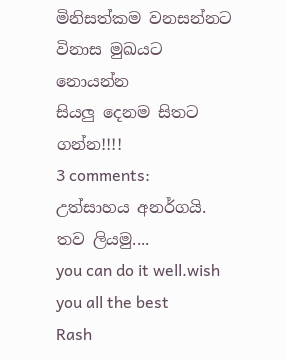මිනිසත්කම වනසන්නට
විනාස මුඛයට නොයන්න
සියලු දෙනම සිතට ගන්න!!!!
3 comments:
උත්සාහය අනර්ගයි. තව ලියමු....
you can do it well.wish you all the best
Rash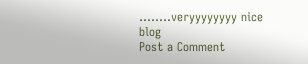........veryyyyyyyy nice blog
Post a Comment